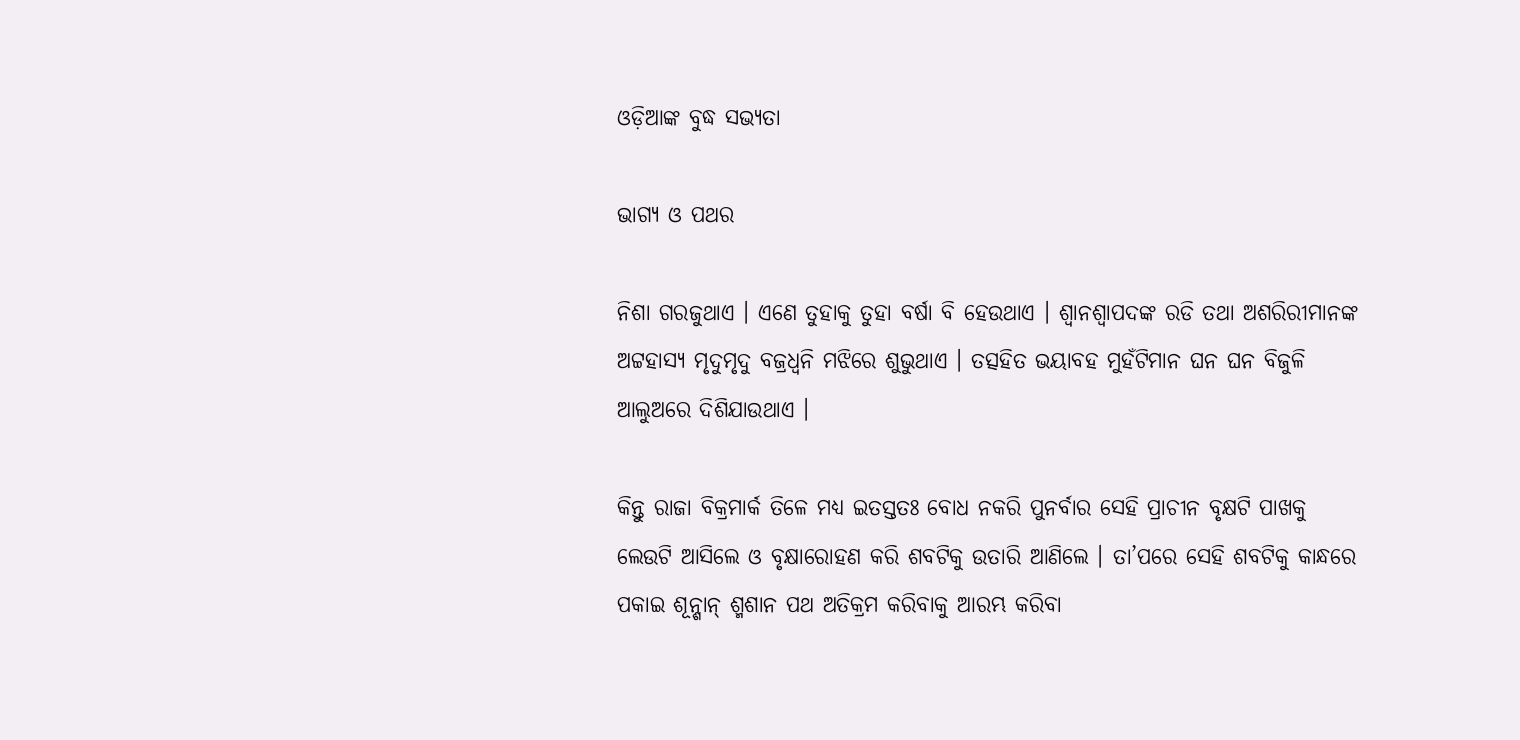ଓଡ଼ିଆଙ୍କ ବୁଦ୍ଧ ସଭ୍ୟତା

ଭାଗ୍ୟ ଓ ପଥର

ନିଶା ଗରଜୁଥାଏ । ଏଣେ ତୁହାକୁ ତୁହା ବର୍ଷା ବି ହେଉଥାଏ । ଶ୍ୱାନଶ୍ୱାପଦଙ୍କ ରଡି ତଥା ଅଶରିରୀମାନଙ୍କ ଅଟ୍ଟହାସ୍ୟ ମୃଦୁମୃଦୁ ବଜ୍ରଧ୍ୱନି ମଝିରେ ଶୁଭୁଥାଏ । ତତ୍ସହିତ ଭୟାବହ ମୁହଁଟିମାନ ଘନ ଘନ ବିଜୁଳି ଆଲୁଅରେ ଦିଶିଯାଉଥାଏ ।

କିନ୍ତୁ ରାଜା ବିକ୍ରମାର୍କ ତିଳେ ମଧ୍ୟ ଇତସ୍ତତଃ ବୋଧ ନକରି ପୁନର୍ବାର ସେହି ପ୍ରାଚୀନ ବୃକ୍ଷଟି ପାଖକୁ ଲେଉଟି ଆସିଲେ ଓ ବୃକ୍ଷାରୋହଣ କରି ଶବଟିକୁ ଉତାରି ଆଣିଲେ । ତା’ପରେ ସେହି ଶବଟିକୁ କାନ୍ଧରେ ପକାଇ ଶୂନ୍ଶାନ୍ ଶ୍ମଶାନ ପଥ ଅତିକ୍ରମ କରିବାକୁ ଆରମ୍ଭ କରିବା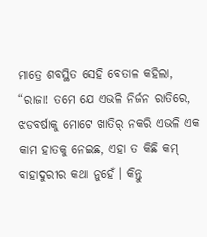ମାତ୍ରେ ଶବସ୍ଥିତ ସେହି ବେତାଳ କହିଲା, “ରାଜା! ତମେ ଯେ ଏଭଳି ନିର୍ଜନ ରାତିରେ, ଝଡବର୍ଷାକୁ ମୋଟେ ଖାତିର୍ ନକରି ଏଭଳି ଏକ କାମ ହାତକୁ ନେଇଛ, ଏହା ତ କିଛି କମ୍ ବାହାଦୁରୀର କଥା ନୁହେଁ । କିନ୍ତୁ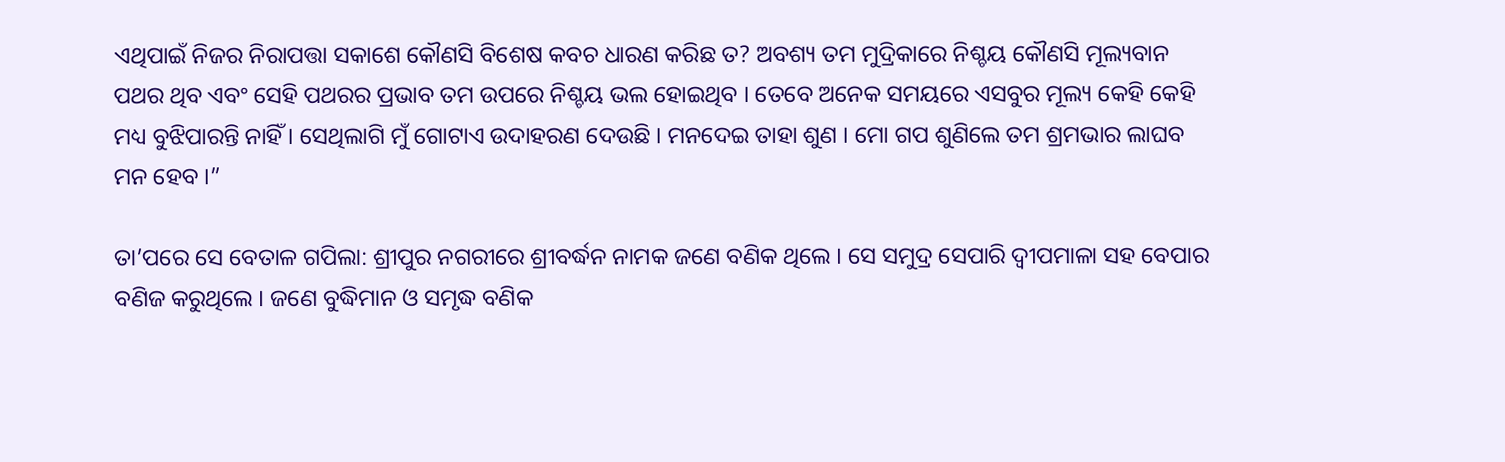ଏଥିପାଇଁ ନିଜର ନିରାପତ୍ତା ସକାଶେ କୌଣସି ବିଶେଷ କବଚ ଧାରଣ କରିଛ ତ? ଅବଶ୍ୟ ତମ ମୁଦ୍ରିକାରେ ନିଶ୍ଚୟ କୌଣସି ମୂଲ୍ୟବାନ ପଥର ଥିବ ଏବଂ ସେହି ପଥରର ପ୍ରଭାବ ତମ ଉପରେ ନିଶ୍ଚୟ ଭଲ ହୋଇଥିବ । ତେବେ ଅନେକ ସମୟରେ ଏସବୁର ମୂଲ୍ୟ କେହି କେହି ମଧ୍ୟ ବୁଝିପାରନ୍ତି ନାହିଁ । ସେଥିଲାଗି ମୁଁ ଗୋଟାଏ ଉଦାହରଣ ଦେଉଛି । ମନଦେଇ ତାହା ଶୁଣ । ମୋ ଗପ ଶୁଣିଲେ ତମ ଶ୍ରମଭାର ଲାଘବ ମନ ହେବ ।”

ତା’ପରେ ସେ ବେତାଳ ଗପିଲା: ଶ୍ରୀପୁର ନଗରୀରେ ଶ୍ରୀବର୍ଦ୍ଧନ ନାମକ ଜଣେ ବଣିକ ଥିଲେ । ସେ ସମୁଦ୍ର ସେପାରି ଦ୍ୱୀପମାଳା ସହ ବେପାର ବଣିଜ କରୁଥିଲେ । ଜଣେ ବୁଦ୍ଧିମାନ ଓ ସମୃଦ୍ଧ ବଣିକ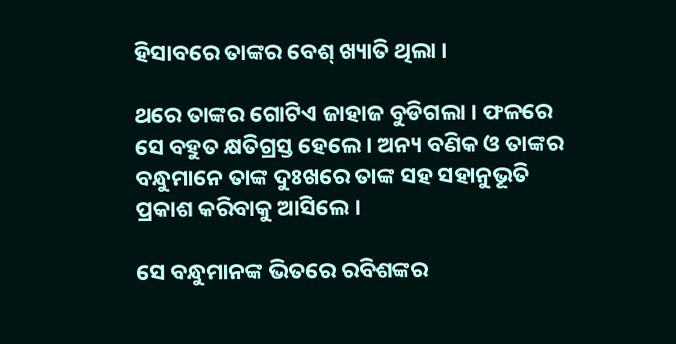ହିସାବରେ ତାଙ୍କର ବେଶ୍ ଖ୍ୟାତି ଥିଲା ।

ଥରେ ତାଙ୍କର ଗୋଟିଏ ଜାହାଜ ବୁଡିଗଲା । ଫଳରେ ସେ ବହୁତ କ୍ଷତିଗ୍ରସ୍ତ ହେଲେ । ଅନ୍ୟ ବଣିକ ଓ ତାଙ୍କର ବନ୍ଧୁମାନେ ତାଙ୍କ ଦୁଃଖରେ ତାଙ୍କ ସହ ସହାନୁଭୂତି ପ୍ରକାଶ କରିବାକୁ ଆସିଲେ ।

ସେ ବନ୍ଧୁମାନଙ୍କ ଭିତରେ ରବିଶଙ୍କର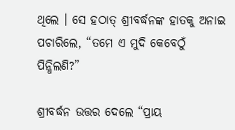ଥିଲେ । ସେ ହଠାତ୍ ଶ୍ରୀବର୍ଦ୍ଧନଙ୍କ ହାତକୁ ଅନାଇ ପଚାରିଲେ, “ତମେ ଏ ମୁଦି କେବେଠୁଁ ପିନ୍ଧିଲଣି?”

ଶ୍ରୀବର୍ଦ୍ଧନ ଉତ୍ତର ଦେଲେ “ପ୍ରାୟ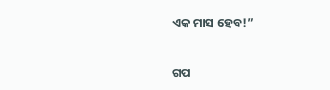ଏକ ମାସ ହେବ!”


ଗପ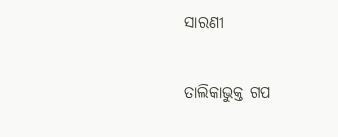ସାରଣୀ

ତାଲିକାଭୁକ୍ତ ଗପ